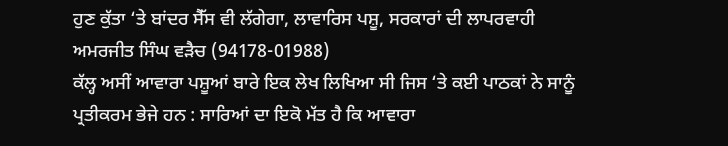ਹੁਣ ਕੁੱਤਾ ‘ਤੇ ਬਾਂਦਰ ਸੈੱਸ ਵੀ ਲੱਗੇਗਾ, ਲਾਵਾਰਿਸ ਪਸ਼ੂ, ਸਰਕਾਰਾਂ ਦੀ ਲਾਪਰਵਾਹੀ
ਅਮਰਜੀਤ ਸਿੰਘ ਵੜੈਚ (94178-01988)
ਕੱਲ੍ਹ ਅਸੀਂ ਆਵਾਰਾ ਪਸ਼ੂਆਂ ਬਾਰੇ ਇਕ ਲੇਖ ਲਿਖਿਆ ਸੀ ਜਿਸ ‘ਤੇ ਕਈ ਪਾਠਕਾਂ ਨੇ ਸਾਨੂੰ ਪ੍ਰਤੀਕਰਮ ਭੇਜੇ ਹਨ : ਸਾਰਿਆਂ ਦਾ ਇਕੋ ਮੱਤ ਹੈ ਕਿ ਆਵਾਰਾ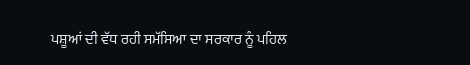ਪਸ਼ੂਆਂ ਦੀ ਵੱਧ ਰਹੀ ਸਮੱਸਿਆ ਦਾ ਸਰਕਾਰ ਨੂੰ ਪਹਿਲ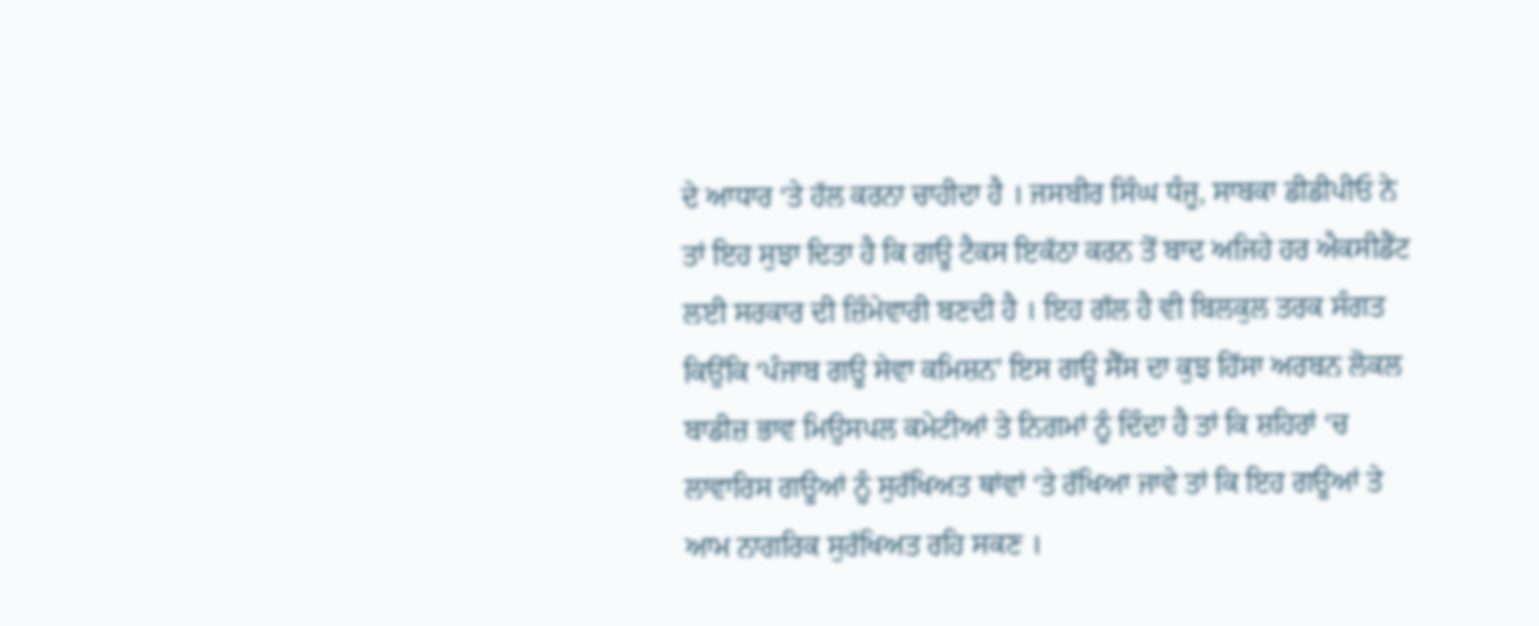ਦੇ ਆਧਾਰ ‘ਤੇ ਹੱਲ ਕਰਨਾ ਚਾਹੀਦਾ ਹੈ । ਜਸਬੀਰ ਸਿੰਘ ਧੰਜੂ, ਸਾਬਕਾ ਡੀਡੀਪੀਓ ਨੇ ਤਾਂ ਇਹ ਸੁਝਾ ਦਿਤਾ ਹੈ ਕਿ ਗਊ ਟੈਕਸ ਇਕੱਠਾ ਕਰਨ ਤੋਂ ਬਾਦ ਅਜਿਹੇ ਹਰ ਐਕਸੀਡੈਂਟ ਲਈ ਸਰਕਾਰ ਦੀ ਜ਼ਿੰਮੇਵਾਰੀ ਬਣਦੀ ਹੈ । ਇਹ ਗੱਲ ਹੈ ਵੀ ਬਿਲਕੁਲ ਤਰਕ ਸੰਗਤ ਕਿਉਂਕਿ ‘ਪੰਜਾਬ ਗਊ ਸੇਵਾ ਕਮਿਸ਼ਨ’ ਇਸ ਗਊ ਸੈੱਸ ਦਾ ਕੁਝ ਹਿੱਸਾ ਅਰਬਨ ਲੋਕਲ ਬਾਡੀਜ਼ ਭਾਵ ਮਿਉਸਪਲ ਕਮੇਟੀਆਂ ਤੇ ਨਿਗਮਾਂ ਨੂੰ ਦਿੰਦਾ ਹੈ ਤਾਂ ਕਿ ਸ਼ਹਿਰਾਂ ‘ਚ ਲਾਵਾਰਿਸ ਗਊਆਂ ਨੂੰ ਸੁਰੱਖਿਅਤ ਥਾਂਵਾਂ ‘ਤੇ ਰੱਖਿਆ ਜਾਵੇ ਤਾਂ ਕਿ ਇਹ ਗਊਆਂ ਤੇ ਆਮ ਨਾਗਰਿਕ ਸੁਰੱਖਿਅਤ ਰਹਿ ਸਕਣ ।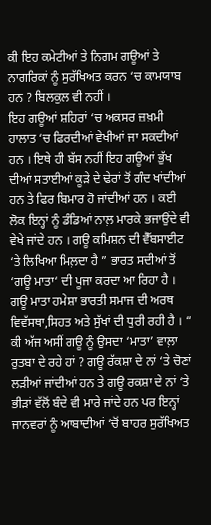ਕੀ ਇਹ ਕਮੇਟੀਆਂ ਤੇ ਨਿਗਮ ਗਊਆਂ ਤੇ ਨਾਗਰਿਕਾਂ ਨੂੰ ਸੁਰੱਖਿਅਤ ਕਰਨ ‘ਚ ਕਾਮਯਾਬ ਹਨ ? ਬਿਲਕੁਲ ਵੀ ਨਹੀਂ ।
ਇਹ ਗਊਆਂ ਸ਼ਹਿਰਾਂ ‘ਚ ਅਕਸਰ ਜ਼ਖ਼ਮੀ ਹਾਲਾਤ ‘ਚ ਫਿਰਦੀਆਂ ਵੇਖੀਆਂ ਜਾ ਸਕਦੀਆਂ ਹਨ । ਇਥੇ ਹੀ ਬੱਸ ਨਹੀਂ ਇਹ ਗਊਆਂ ਭੁੱਖ ਦੀਆਂ ਸਤਾਈਆਂ ਕੂੜੇ ਦੇ ਢੇਰਾਂ ਤੋਂ ਗੰਦ ਖਾਂਦੀਆਂ ਹਨ ਤੇ ਫਿਰ ਬਿਮਾਰ ਹੋ ਜਾਂਦੀਆਂ ਹਨ । ਕਈ ਲੋਕ ਇਨ੍ਹਾਂ ਨੂੰ ਡੰਡਿਆਂ ਨਾਲ਼ ਮਾਰਕੇ ਭਜਾਉਂਦੇ ਵੀ ਵੇਖੇ ਜਾਂਦੇ ਹਨ । ਗਊ ਕਮਿਸ਼ਨ ਦੀ ਵੈੱਬਸਾਈਟ ‘ਤੇ ਲਿਖਿਆ ਮਿਲ਼ਦਾ ਹੈ ” ਭਾਰਤ ਸਦੀਆਂ ਤੋਂ ‘ਗਊ ਮਾਤਾ‘ ਦੀ ਪੂਜਾ ਕਰਦਾ ਆ ਰਿਹਾ ਹੈ । ਗਊ ਮਾਤਾ ਹਮੇਸ਼ਾ ਭਾਰਤੀ ਸਮਾਜ ਦੀ ਅਰਥ ਵਿਵੱਸਥਾ,ਸਿਹਤ ਅਤੇ ਸੁੱਖਾਂ ਦੀ ਧੁਰੀ ਰਹੀ ਹੈ । “
ਕੀ ਅੱਜ ਅਸੀਂ ਗਊ ਨੂੰ ਉਸਦਾ ‘ਮਾਤਾ’ ਵਾਲ਼ਾ ਰੁਤਬਾ ਦੇ ਰਹੇ ਹਾਂ ? ਗਊ ਰੱਕਸ਼ਾ ਦੇ ਨਾਂ ‘ਤੇ ਚੋਣਾਂ ਲੜੀਆਂ ਜਾਂਦੀਆਂ ਹਨ ਤੇ ਗਊ ਰਕਸ਼ਾ ਦੇ ਨਾਂ ‘ਤੇ ਭੀੜਾਂ ਵੱਲੋਂ ਬੰਦੇ ਵੀ ਮਾਰੇ ਜਾਂਦੇ ਹਨ ਪਰ ਇਨ੍ਹਾਂ ਜਾਨਵਰਾਂ ਨੂੰ ਆਬਾਦੀਆਂ ‘ਚੋਂ ਬਾਹਰ ਸੁਰੱਖਿਅਤ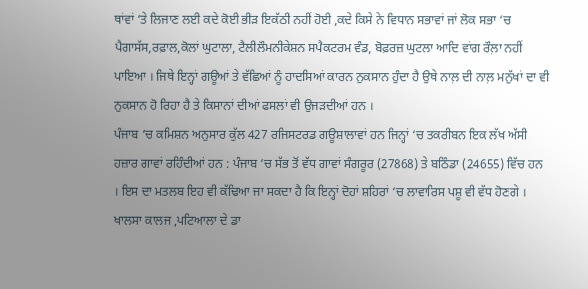ਥਾਂਵਾਂ ‘ਤੇ ਲਿਜਾਣ ਲਈ ਕਦੇ ਕੋਈ ਭੀੜ ਇਕੱਠੀ ਨਹੀਂ ਹੋਈ ,ਕਦੇ ਕਿਸੇ ਨੇ ਵਿਧਾਨ ਸਭਾਵਾਂ ਜਾਂ ਲੋਕ ਸਭਾ ‘ਚ ਪੈਗਾਸੱਸ,ਰਫ਼ਾਲ,ਕੋਲਾਂ ਘੁਟਾਲਾ, ਟੈਲੀਲੌਮਨੀਕੇਸ਼ਨ ਸਪੈਕਟਰਮ ਵੰਡ, ਬੋਫ਼ਰਜ਼ ਘੁਟਲਾ ਆਦਿ ਵਾਂਗ ਰੌਲ਼ਾ ਨਹੀਂ ਪਾਇਆ । ਜਿਥੇ ਇਨ੍ਹਾਂ ਗਊਆਂ ਤੇ ਵੱਛਿਆਂ ਨੂੰ ਹਾਦਸਿਆਂ ਕਾਰਨ ਨੁਕਸਾਨ ਹੁੰਦਾ ਹੈ ਉਥੇ ਨਾਲ਼ ਦੀ ਨਾਲ਼ ਮਨੁੱਖਾਂ ਦਾ ਵੀ ਨੁਕਸਾਨ ਹੋ ਰਿਹਾ ਹੈ ਤੇ ਕਿਸਾਨਾਂ ਦੀਆਂ ਫਸਲਾਂ ਵੀ ਉਜੜਦੀਆਂ ਹਨ ।
ਪੰਜਾਬ ‘ਚ ਕਮਿਸ਼ਨ ਅਨੁਸਾਰ ਕੁੱਲ 427 ਰਜਿਸਟਰਡ ਗਊਸ਼ਾਲਾਵਾਂ ਹਨ ਜਿਨ੍ਹਾਂ ‘ਚ ਤਕਰੀਬਨ ਇਕ ਲੱਖ ਅੱਸੀ ਹਜ਼ਾਰ ਗਾਵਾਂ ਰਹਿੰਦੀਆਂ ਹਨ : ਪੰਜਾਬ ‘ਚ ਸੱਭ ਤੋਂ ਵੱਧ ਗਾਵਾਂ ਸੰਗਰੂਰ (27868) ਤੇ ਬਠਿੰਡਾ (24655) ਵਿੱਚ ਹਨ । ਇਸ ਦਾ ਮਤਲਬ ਇਹ ਵੀ ਕੱਢਿਆ ਜਾ ਸਕਦਾ ਹੈ ਕਿ ਇਨ੍ਹਾਂ ਦੋਹਾਂ ਸ਼ਹਿਰਾਂ ‘ਚ ਲਾਵਾਰਿਸ ਪਸ਼ੂ ਵੀ ਵੱਧ ਹੋਣਗੇ । ਖਾਲਸਾ ਕਾਲਜ ,ਪਟਿਆਲਾ ਦੇ ਡਾ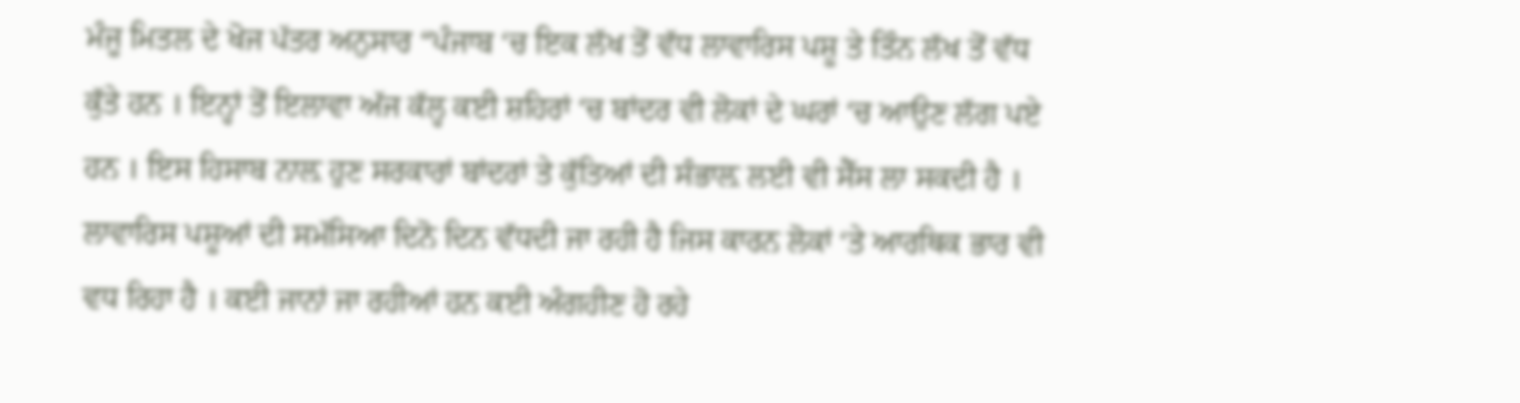ਮੰਜੂ ਮਿਤਲ ਦੇ ਖੋਜ ਪੱਤਰ ਅਨੁਸਾਰ “ਪੰਜਾਬ ‘ਚ ਇਕ ਲੱਖ ਤੋਂ ਵੱਧ ਲਾਵਾਰਿਸ ਪਸ਼ੂ ਤੇ ਤਿੰਨ ਲੱਖ ਤੋਂ ਵੱਧ ਕੁੱਤੇ ਹਨ । ਇਨ੍ਹਾਂ ਤੋਂ ਇਲਾਵਾ ਅੱਜ ਕੱਲ੍ਹ ਕਈ ਸ਼ਹਿਰਾਂ ‘ਚ ਬਾਂਦਰ ਵੀ ਲੋਕਾਂ ਦੇ ਘਰਾਂ ‘ਚ ਆਉਣ ਲੱਗ ਪਏ ਹਨ । ਇਸ ਹਿਸਾਬ ਨਾਲ਼ ਹੁਣ ਸਰਕਾਰਾਂ ਬਾਂਦਰਾਂ ਤੇ ਕੁੱਤਿਆਂ ਦੀ ਸੰਭਾਲ਼ ਲਈ ਵੀ ਸੈੱਸ ਲਾ ਸਕਦੀ ਹੈ ।
ਲਾਵਾਰਿਸ ਪਸ਼ੂਆਂ ਦੀ ਸਮੱਸਿਆ ਦਿਨੋ ਦਿਨ ਵੱਧਦੀ ਜਾ ਰਹੀ ਹੈ ਜਿਸ ਕਾਰਨ ਲੋਕਾਂ ‘ਤੇ ਆਰਥਿਕ ਭਾਰ ਵੀ ਵਧ ਰਿਹਾ ਹੈ । ਕਈ ਜਾਨਾਂ ਜਾ ਰਹੀਆਂ ਹਨ ਕਈ ਅੰਗਹੀਣ ਹੋ ਰਹੇ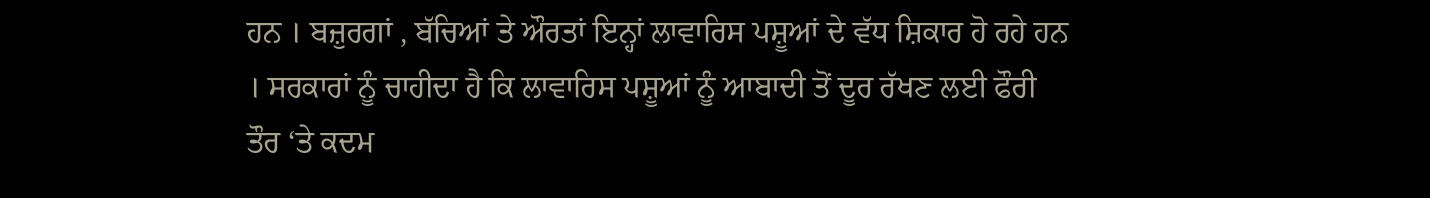ਹਨ । ਬਜ਼ੁਰਗਾਂ , ਬੱਚਿਆਂ ਤੇ ਔਰਤਾਂ ਇਨ੍ਹਾਂ ਲਾਵਾਰਿਸ ਪਸ਼ੂਆਂ ਦੇ ਵੱਧ ਸ਼ਿਕਾਰ ਹੋ ਰਹੇ ਹਨ । ਸਰਕਾਰਾਂ ਨੂੰ ਚਾਹੀਦਾ ਹੈ ਕਿ ਲਾਵਾਰਿਸ ਪਸ਼ੂਆਂ ਨੂੰ ਆਬਾਦੀ ਤੋਂ ਦੂਰ ਰੱਖਣ ਲਈ ਫੌਰੀ ਤੌਰ ‘ਤੇ ਕਦਮ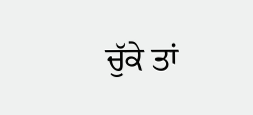ਚੁੱਕੇ ਤਾਂ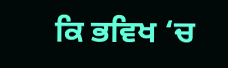ਕਿ ਭਵਿਖ ‘ਚ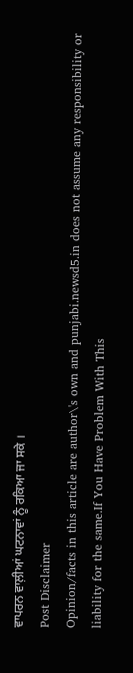ਵਾਪਰਨ ਵਾਲ਼ੀਆਂ ਘਟਨਾਵਾਂ ਨੂੰ ਰਕਿਆ ਜਾ ਸਕੇ ।
Post Disclaimer
Opinion/facts in this article are author\'s own and punjabi.newsd5.in does not assume any responsibility or liability for the same.If You Have Problem With This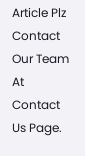Article Plz Contact Our Team At Contact Us Page.